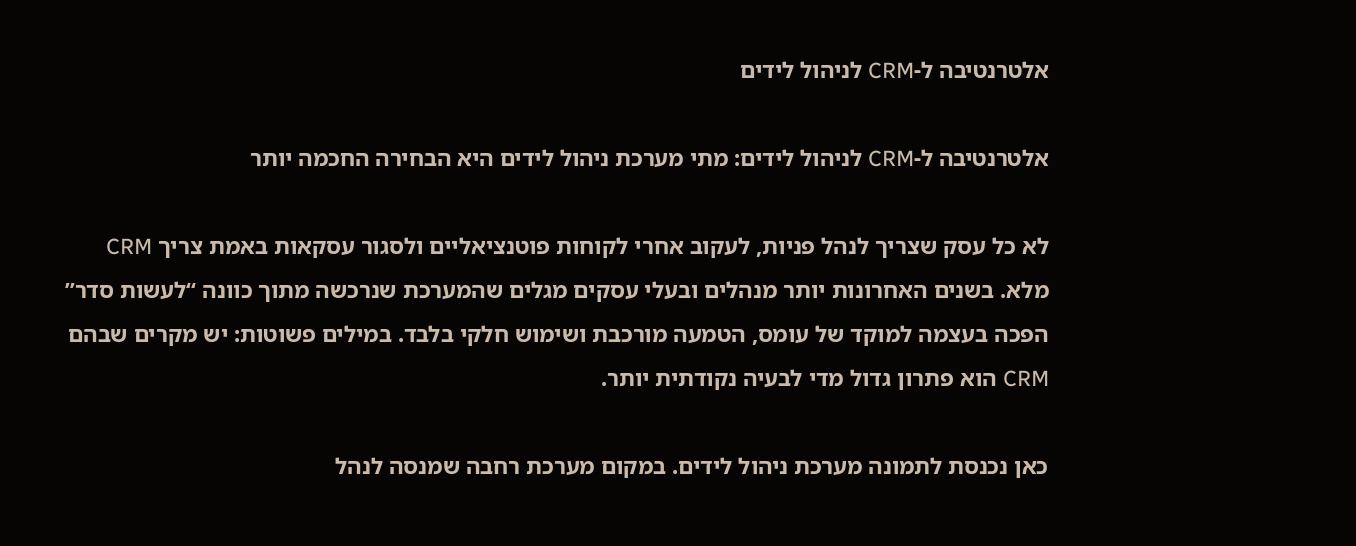אלטרנטיבה ל-CRM לניהול לידים

אלטרנטיבה ל-CRM לניהול לידים: מתי מערכת ניהול לידים היא הבחירה החכמה יותר

לא כל עסק שצריך לנהל פניות, לעקוב אחרי לקוחות פוטנציאליים ולסגור עסקאות באמת צריך CRM מלא. בשנים האחרונות יותר מנהלים ובעלי עסקים מגלים שהמערכת שנרכשה מתוך כוונה “לעשות סדר” הפכה בעצמה למוקד של עומס, הטמעה מורכבת ושימוש חלקי בלבד. במילים פשוטות: יש מקרים שבהם CRM הוא פתרון גדול מדי לבעיה נקודתית יותר.

כאן נכנסת לתמונה מערכת ניהול לידים. במקום מערכת רחבה שמנסה לנהל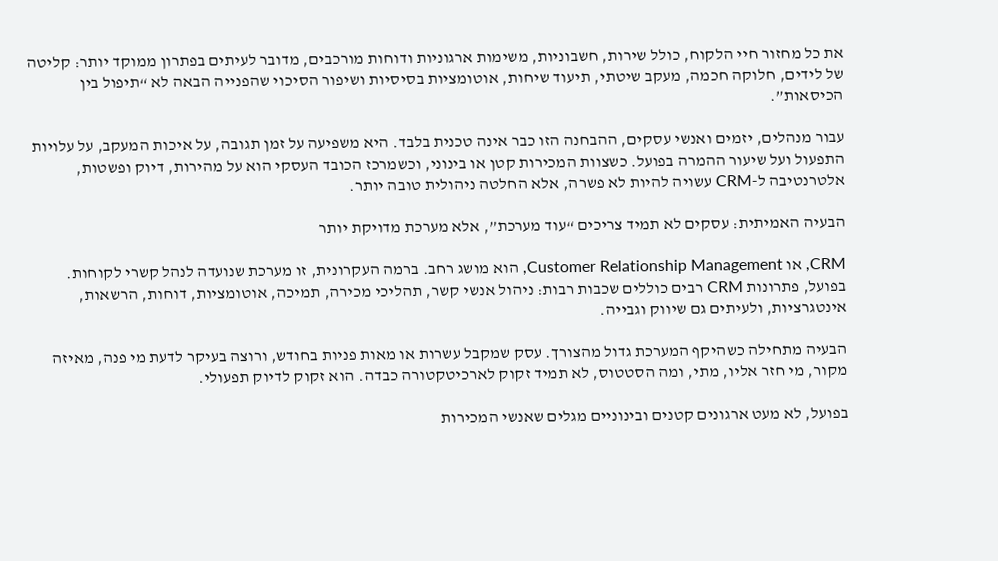את כל מחזור חיי הלקוח, כולל שירות, חשבוניות, משימות ארגוניות ודוחות מורכבים, מדובר לעיתים בפתרון ממוקד יותר: קליטה של לידים, חלוקה חכמה, מעקב שיטתי, תיעוד שיחות, אוטומציות בסיסיות ושיפור הסיכוי שהפנייה הבאה לא “תיפול בין הכיסאות”.

עבור מנהלים, יזמים ואנשי עסקים, ההבחנה הזו כבר אינה טכנית בלבד. היא משפיעה על זמן תגובה, על איכות המעקב, על עלויות התפעול ועל שיעור ההמרה בפועל. כשצוות המכירות קטן או בינוני, וכשמרכז הכובד העסקי הוא על מהירות, דיוק ופשטות, אלטרנטיבה ל-CRM עשויה להיות לא פשרה, אלא החלטה ניהולית טובה יותר.

הבעיה האמיתית: עסקים לא תמיד צריכים “עוד מערכת”, אלא מערכת מדויקת יותר

CRM, או Customer Relationship Management, הוא מושג רחב. ברמה העקרונית, זו מערכת שנועדה לנהל קשרי לקוחות. בפועל, פתרונות CRM רבים כוללים שכבות רבות: ניהול אנשי קשר, תהליכי מכירה, תמיכה, אוטומציות, דוחות, הרשאות, אינטגרציות, ולעיתים גם שיווק וגבייה.

הבעיה מתחילה כשהיקף המערכת גדול מהצורך. עסק שמקבל עשרות או מאות פניות בחודש, ורוצה בעיקר לדעת מי פנה, מאיזה מקור, מי חזר אליו, מתי, ומה הסטטוס, לא תמיד זקוק לארכיטקטורה כבדה. הוא זקוק לדיוק תפעולי.

בפועל, לא מעט ארגונים קטנים ובינוניים מגלים שאנשי המכירות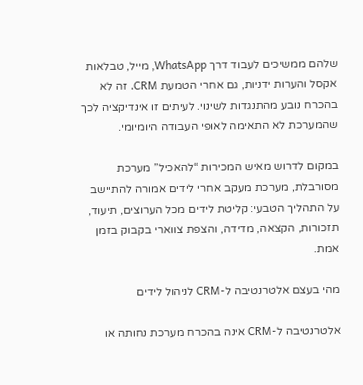שלהם ממשיכים לעבוד דרך WhatsApp, מייל, טבלאות אקסל והערות ידניות, גם אחרי הטמעת CRM. זה לא בהכרח נובע מהתנגדות לשינוי. לעיתים זו אינדיקציה לכך שהמערכת לא התאימה לאופי העבודה היומיומי.

במקום לדרוש מאיש המכירות “להאכיל” מערכת מסורבלת, מערכת מעקב אחרי לידים אמורה להתיישב על התהליך הטבעי: קליטת לידים מכל הערוצים, תיעוד, תזכורות, הקצאה, מדידה, והצפת צווארי בקבוק בזמן אמת.

מהי בעצם אלטרנטיבה ל-CRM לניהול לידים

אלטרנטיבה ל-CRM אינה בהכרח מערכת נחותה או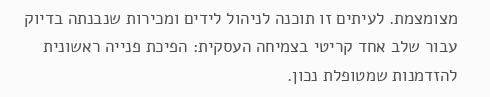מצומצמת. לעיתים זו תוכנה לניהול לידים ומכירות שנבנתה בדיוק עבור שלב אחד קריטי בצמיחה העסקית: הפיכת פנייה ראשונית להזדמנות שמטופלת נכון.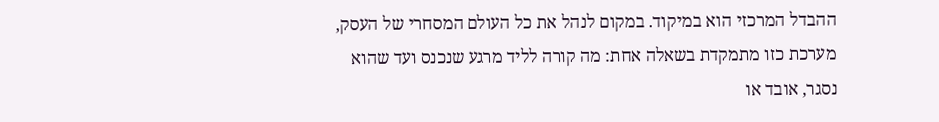ההבדל המרכזי הוא במיקוד. במקום לנהל את כל העולם המסחרי של העסק, מערכת כזו מתמקדת בשאלה אחת: מה קורה לליד מרגע שנכנס ועד שהוא נסגר, אובד או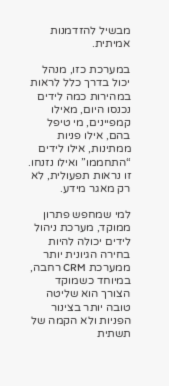מבשיל להזדמנות אמיתית.

במערכת כזו, מנהל יכול בדרך כלל לראות במהירות כמה לידים נכנסו היום, מאילו קמפיינים, מי טיפל בהם, אילו פניות ממתינות, אילו לידים “התחממו” ואילו נזנחו. זו נראות תפעולית, לא רק מאגר מידע.

למי שמחפש פתרון ממוקד, מערכת ניהול לידים יכולה להיות בחירה הגיונית יותר ממערכת CRM רחבה, במיוחד כשמוקד הצורך הוא שליטה טובה יותר בצינור הפניות ולא הקמה של תשתית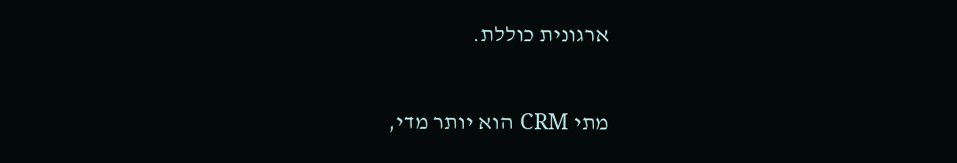ארגונית כוללת.

מתי CRM הוא יותר מדי,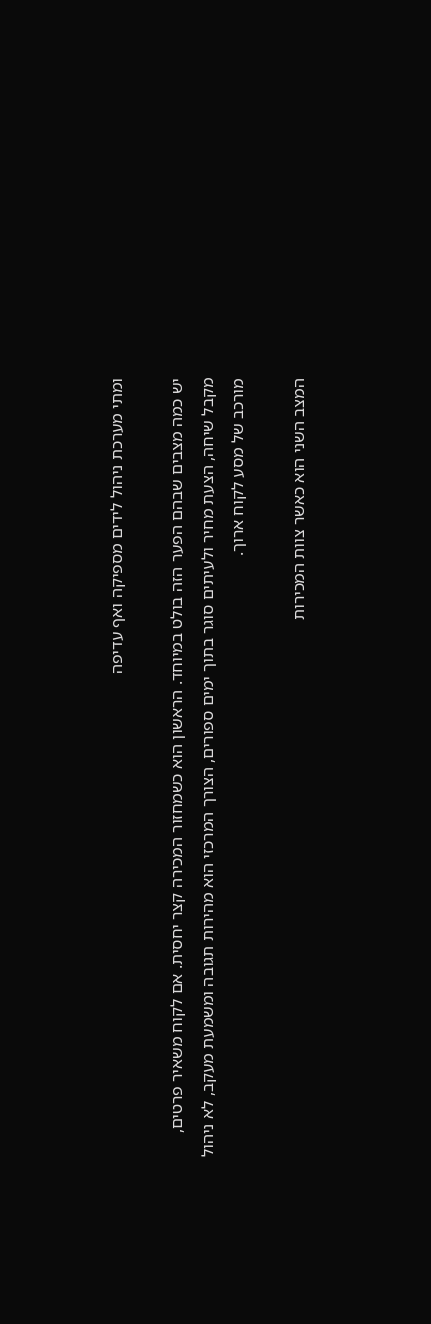ומתי מערכת ניהול לידים מספיקה ואף עדיפה

יש כמה מצבים שבהם הפער הזה בולט במיוחד. הראשון הוא כשמחזור המכירה קצר יחסית. אם לקוח משאיר פרטים, מקבל שיחה, הצעת מחיר ולעיתים סוגר בתוך ימים ספורים, הצורך המרכזי הוא מהירות תגובה ומשמעת מעקב, לא ניהול מורכב של מסע לקוח ארוך.

המצב השני הוא כאשר צוות המכירות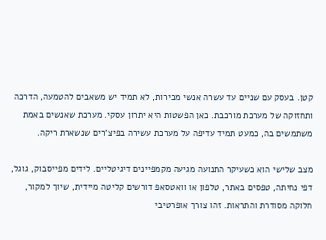קטן. בעסק עם שניים עד עשרה אנשי מכירות, לא תמיד יש משאבים להטמעה, הדרכה ותחזוקה של מערכת מורכבת. כאן הפשטות היא יתרון עסקי. מערכת שאנשים באמת משתמשים בה, כמעט תמיד עדיפה על מערכת עשירה בפיצ'רים שנשארת ריקה.

מצב שלישי הוא כשעיקר התנועה מגיעה מקמפיינים דיגיטליים. לידים מפייסבוק, גוגל, דפי נחיתה, טפסים באתר, טלפון או וואטסאפ דורשים קליטה מיידית, שיוך למקור, חלוקה מסודרת והתראות. זהו צורך אופרטיבי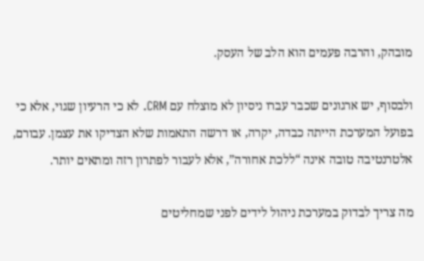מובהק, והרבה פעמים הוא הלב של העסק.

ולבסוף, יש ארגונים שכבר עברו ניסיון לא מוצלח עם CRM. לא כי הרעיון שגוי, אלא כי בפועל המערכת הייתה כבדה, יקרה, או דרשה התאמות שלא הצדיקו את עצמן. עבורם, אלטרנטיבה טובה אינה “ללכת אחורה”, אלא לעבור לפתרון רזה ומתאים יותר.

מה צריך לבדוק במערכת ניהול לידים לפני שמחליטים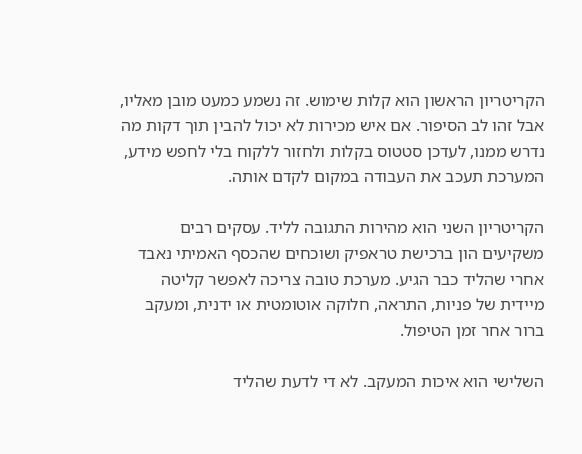הקריטריון הראשון הוא קלות שימוש. זה נשמע כמעט מובן מאליו, אבל זהו לב הסיפור. אם איש מכירות לא יכול להבין תוך דקות מה נדרש ממנו, לעדכן סטטוס בקלות ולחזור ללקוח בלי לחפש מידע, המערכת תעכב את העבודה במקום לקדם אותה.

הקריטריון השני הוא מהירות התגובה לליד. עסקים רבים משקיעים הון ברכישת טראפיק ושוכחים שהכסף האמיתי נאבד אחרי שהליד כבר הגיע. מערכת טובה צריכה לאפשר קליטה מיידית של פניות, התראה, חלוקה אוטומטית או ידנית, ומעקב ברור אחר זמן הטיפול.

השלישי הוא איכות המעקב. לא די לדעת שהליד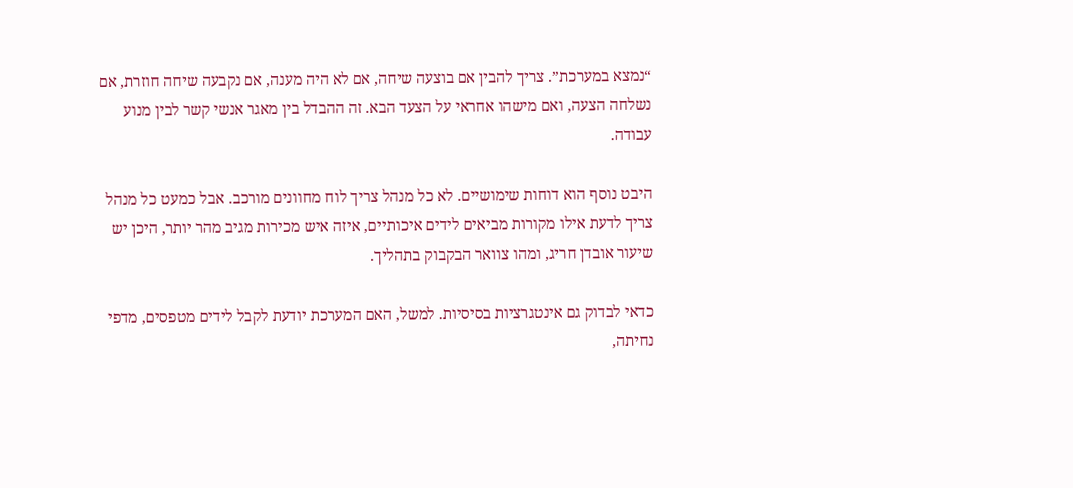“נמצא במערכת”. צריך להבין אם בוצעה שיחה, אם לא היה מענה, אם נקבעה שיחה חוזרת, אם נשלחה הצעה, ואם מישהו אחראי על הצעד הבא. זה ההבדל בין מאגר אנשי קשר לבין מנוע עבודה.

היבט נוסף הוא דוחות שימושיים. לא כל מנהל צריך לוח מחוונים מורכב. אבל כמעט כל מנהל צריך לדעת אילו מקורות מביאים לידים איכותיים, איזה איש מכירות מגיב מהר יותר, היכן יש שיעור אובדן חריג, ומהו צוואר הבקבוק בתהליך.

כדאי לבדוק גם אינטגרציות בסיסיות. למשל, האם המערכת יודעת לקבל לידים מטפסים, מדפי נחיתה,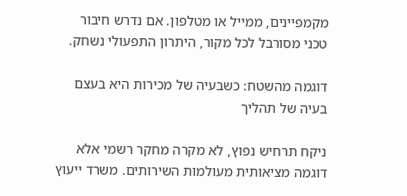מקמפיינים, ממייל או מטלפון. אם נדרש חיבור טכני מסורבל לכל מקור, היתרון התפעולי נשחק.

דוגמה מהשטח: כשבעיה של מכירות היא בעצם בעיה של תהליך

ניקח תרחיש נפוץ, לא מקרה מחקר רשמי אלא דוגמה מציאותית מעולמות השירותים. משרד ייעוץ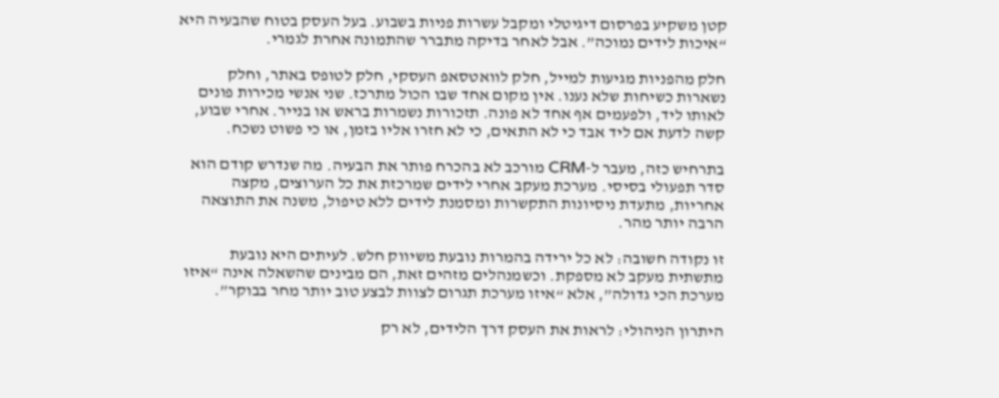קטן משקיע בפרסום דיגיטלי ומקבל עשרות פניות בשבוע. בעל העסק בטוח שהבעיה היא “איכות לידים נמוכה”. אבל לאחר בדיקה מתברר שהתמונה אחרת לגמרי.

חלק מהפניות מגיעות למייל, חלק לוואטסאפ העסקי, חלק לטופס באתר, וחלק נשארות כשיחות שלא נענו. אין מקום אחד שבו הכול מתרכז. שני אנשי מכירות פונים לאותו ליד, ולפעמים אף אחד לא פונה. תזכורות נשמרות בראש או בנייר. אחרי שבוע, קשה לדעת אם ליד אבד כי לא התאים, כי לא חזרו אליו בזמן, או כי פשוט נשכח.

בתרחיש כזה, מעבר ל-CRM מורכב לא בהכרח פותר את הבעיה. מה שנדרש קודם הוא סדר תפעולי בסיסי. מערכת מעקב אחרי לידים שמרכזת את כל הערוצים, מקצה אחריות, מתעדת ניסיונות התקשרות ומסמנת לידים ללא טיפול, משנה את התוצאה הרבה יותר מהר.

זו נקודה חשובה: לא כל ירידה בהמרות נובעת משיווק חלש. לעיתים היא נובעת מתשתית מעקב לא מספקת. וכשמנהלים מזהים זאת, הם מבינים שהשאלה אינה “איזו מערכת הכי גדולה”, אלא “איזו מערכת תגרום לצוות לבצע טוב יותר מחר בבוקר”.

היתרון הניהולי: לראות את העסק דרך הלידים, לא רק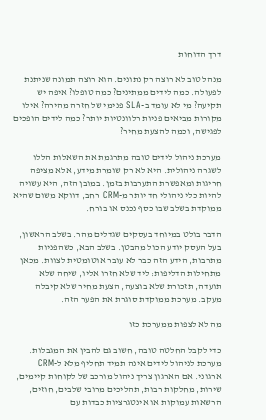דרך הדוחות

מנהל טוב לא רוצה רק נתונים. הוא רוצה תמונה שניתנת לפעולה. כמה לידים ממתינים? כמה טופלו? איפה יש תקיעה? מי לא עומד ב-SLA פנימי של חזרה מהירה? אילו מקורות מביאים פניות רלוונטיות יותר? כמה לידים הופכים לפגישה, וכמה להצעת מחיר?

מערכת ניהול לידים טובה מתרגמת את השאלות הללו לשגרה ניהולית. היא לא רק שומרת מידע, אלא מציפה חריגות ומאפשרת התערבות בזמן. במובן הזה, היא עשויה להיות כלי ניהולי חד יותר מ-CRM רחב, דווקא משום שהיא ממוקדת בשלב שבו כסף נכנס או בורח.

הדבר בולט במיוחד בעסקים שגדלים מהר. בשלב הראשון, בעל העסק יודע הכול מהבטן. בשלב הבא, כשהפניות מתרבות, הידע הזה כבר לא עובר אוטומטית לצוות. מכאן מתחילות הדליפות: ליד שלא חזרו אליו, שיחה שלא תועדה, תזכורת שלא בוצעה, הצעת מחיר שלא קיבלה מעקב. מערכת ממוקדת סוגרת את הפער הזה.

מה לא לצפות ממערכת כזו

כדי לקבל החלטה טובה, חשוב גם להבין את המגבלות. מערכת לניהול לידים אינה תמיד תחליף מלא ל-CRM ארגוני. אם הארגון צריך ניהול מורכב של לקוחות קיימים, שירות, מחלקות רבות, תהליכים מרובי שלבים, חוזים, הרשאות עמוקות או אינטגרציות כבדות עם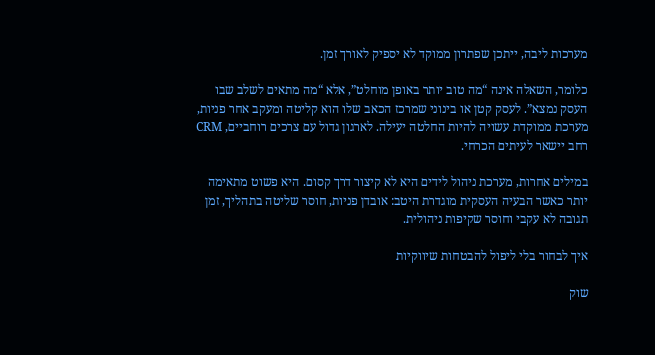מערכות ליבה, ייתכן שפתרון ממוקד לא יספיק לאורך זמן.

כלומר, השאלה אינה “מה טוב יותר באופן מוחלט”, אלא “מה מתאים לשלב שבו העסק נמצא”. לעסק קטן או בינוני שמרכז הכאב שלו הוא קליטה ומעקב אחר פניות, מערכת ממוקדת עשויה להיות החלטה יעילה. לארגון גדול עם צרכים רוחביים, CRM רחב יישאר לעיתים הכרחי.

במילים אחרות, מערכת ניהול לידים היא לא קיצור דרך קסום. היא פשוט מתאימה יותר כאשר הבעיה העסקית מוגדרת היטב: אובדן פניות, חוסר שליטה בתהליך, זמן תגובה לא עקבי וחוסר שקיפות ניהולית.

איך לבחור בלי ליפול להבטחות שיווקיות

שוק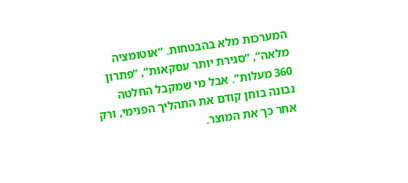המערכות מלא בהבטחות. “אוטומציה מלאה”, “סגירת יותר עסקאות”, “פתרון 360 מעלות”. אבל מי שמקבל החלטה נבונה בוחן קודם את התהליך הפנימי, ורק אחר כך את המוצר.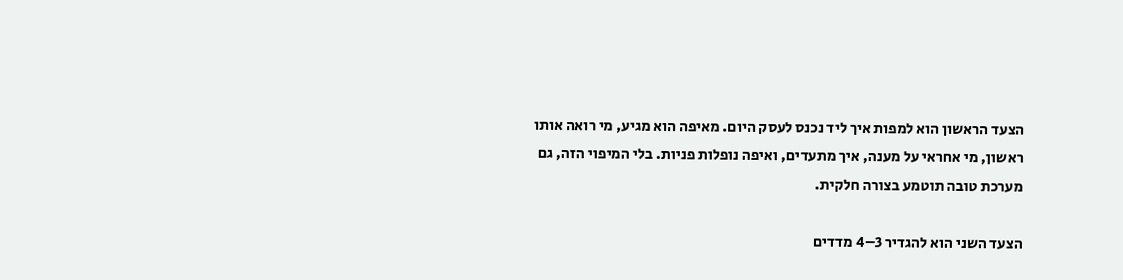הצעד הראשון הוא למפות איך ליד נכנס לעסק היום. מאיפה הוא מגיע, מי רואה אותו ראשון, מי אחראי על מענה, איך מתעדים, ואיפה נופלות פניות. בלי המיפוי הזה, גם מערכת טובה תוטמע בצורה חלקית.

הצעד השני הוא להגדיר 3–4 מדדים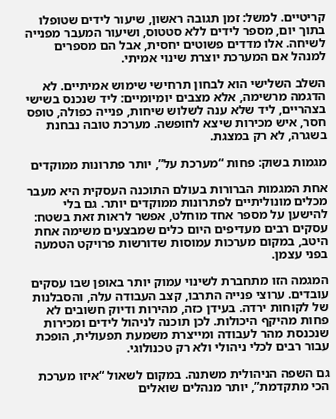קריטיים. למשל: זמן תגובה ראשון, שיעור לידים שטופלו בתוך יום, מספר לידים ללא סטטוס, ושיעור המעבר מפנייה לשיחה. אלו מדדים פשוטים יחסית, אבל הם מספרים למנהל אם המערכת יוצרת שינוי אמיתי.

השלב השלישי הוא לבחון תרחישי שימוש אמיתיים. לא הדגמה מרשימה, אלא מצבים יומיומיים: ליד שנכנס בשישי בצהריים, ליד שלא ענה לשלוש שיחות, פנייה כפולה, טופס חסר, איש מכירות שיצא לחופשה. מערכת טובה נבחנת בשגרה, לא רק במצגת.

מגמות בשוק: פחות “מערכת על”, יותר פתרונות ממוקדים

אחת המגמות הברורות בעולם התוכנה העסקית היא מעבר מכלים מונוליתיים לפתרונות ממוקדים יותר. גם בלי להישען על מספר אחד מוחלט, אפשר לראות זאת בשטח: עסקים רבים מעדיפים היום כלים שמבצעים משימה אחת היטב, במקום מערכות עמוסות שדורשות פרויקט הטמעה בפני עצמן.

המגמה הזו מתחברת לשינוי עמוק יותר באופן שבו עסקים עובדים. ערוצי פנייה התרבו, קצב העבודה עלה, והסבלנות של לקוחות ירדה. בעידן כזה, מהירות ודיוק חשובים לא פחות מהיקף היכולות. לכן תוכנה לניהול לידים ומכירות שנכנסת מהר לעבודה ומייצרת משמעת תפעולית, הופכת עבור רבים לכלי ניהולי ולא רק טכנולוגי.

גם השפה הניהולית משתנה. במקום לשאול “איזו מערכת הכי מתקדמת”, יותר מנהלים שואלים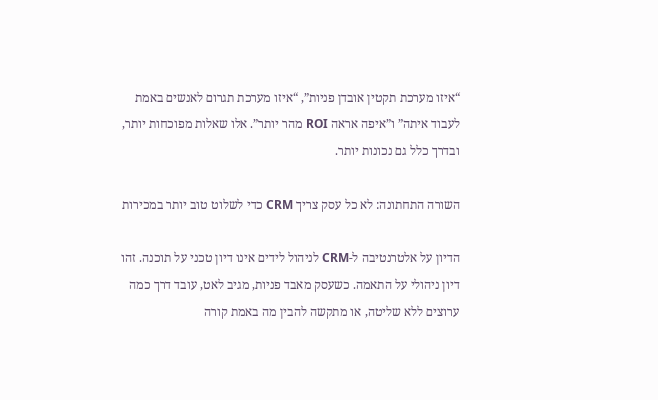“איזו מערכת תקטין אובדן פניות”, “איזו מערכת תגרום לאנשים באמת לעבוד איתה” ו”איפה אראה ROI מהר יותר”. אלו שאלות מפוכחות יותר, ובדרך כלל גם נכונות יותר.

השורה התחתונה: לא כל עסק צריך CRM כדי לשלוט טוב יותר במכירות

הדיון על אלטרנטיבה ל-CRM לניהול לידים אינו דיון טכני על תוכנה. זהו דיון ניהולי על התאמה. כשעסק מאבד פניות, מגיב לאט, עובד דרך כמה ערוצים ללא שליטה, או מתקשה להבין מה באמת קורה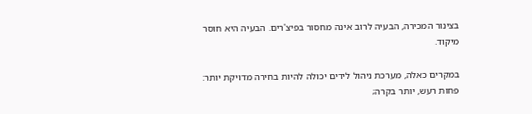בצינור המכירה, הבעיה לרוב אינה מחסור בפיצ'רים. הבעיה היא חוסר מיקוד.

במקרים כאלה, מערכת ניהול לידים יכולה להיות בחירה מדויקת יותר: פחות רעש, יותר בקרה;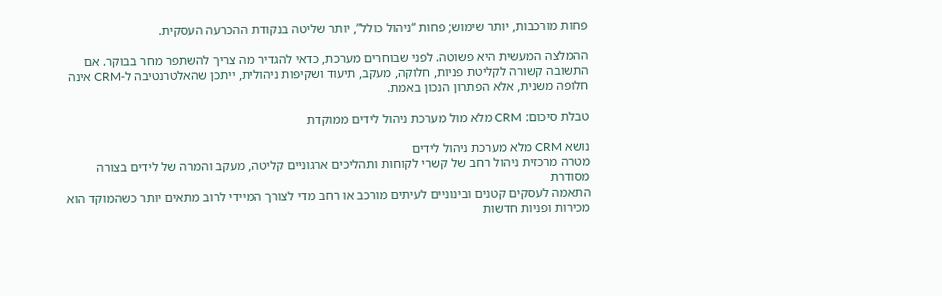פחות מורכבות, יותר שימוש; פחות “ניהול כולל”, יותר שליטה בנקודת ההכרעה העסקית.

ההמלצה המעשית היא פשוטה. לפני שבוחרים מערכת, כדאי להגדיר מה צריך להשתפר מחר בבוקר. אם התשובה קשורה לקליטת פניות, חלוקה, מעקב, תיעוד ושקיפות ניהולית, ייתכן שהאלטרנטיבה ל-CRM אינה חלופה משנית, אלא הפתרון הנכון באמת.

טבלת סיכום: CRM מלא מול מערכת ניהול לידים ממוקדת

נושא CRM מלא מערכת ניהול לידים
מטרה מרכזית ניהול רחב של קשרי לקוחות ותהליכים ארגוניים קליטה, מעקב והמרה של לידים בצורה מסודרת
התאמה לעסקים קטנים ובינוניים לעיתים מורכב או רחב מדי לצורך המיידי לרוב מתאים יותר כשהמוקד הוא מכירות ופניות חדשות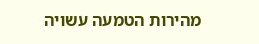מהירות הטמעה עשויה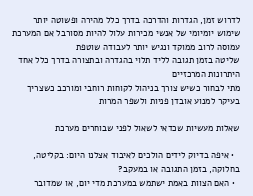לדרוש זמן, הגדרות והדרכה בדרך כלל מהירה ופשוטה יותר
שימוש יומיומי של אנשי מכירות עלול להיות מסורבל אם המערכת עמוסה לרוב ממוקד ונגיש יותר לעבודה שוטפת
שליטה בזמן תגובה לליד תלוי בהגדרה ובתצורה בדרך כלל אחד היתרונות המרכזיים
מתי לבחור כשיש צורך בניהול לקוחות רוחבי ומורכב כשצריך בעיקר למנוע אובדן פניות ולשפר המרות

שאלות מעשיות שכדאי לשאול לפני שבוחרים מערכת

  • איפה בדיוק לידים הולכים לאיבוד אצלנו היום: בקליטה, בחלוקה, בזמן התגובה או במעקב?
  • האם הצוות באמת ישתמש במערכת מדי יום, או שמדובר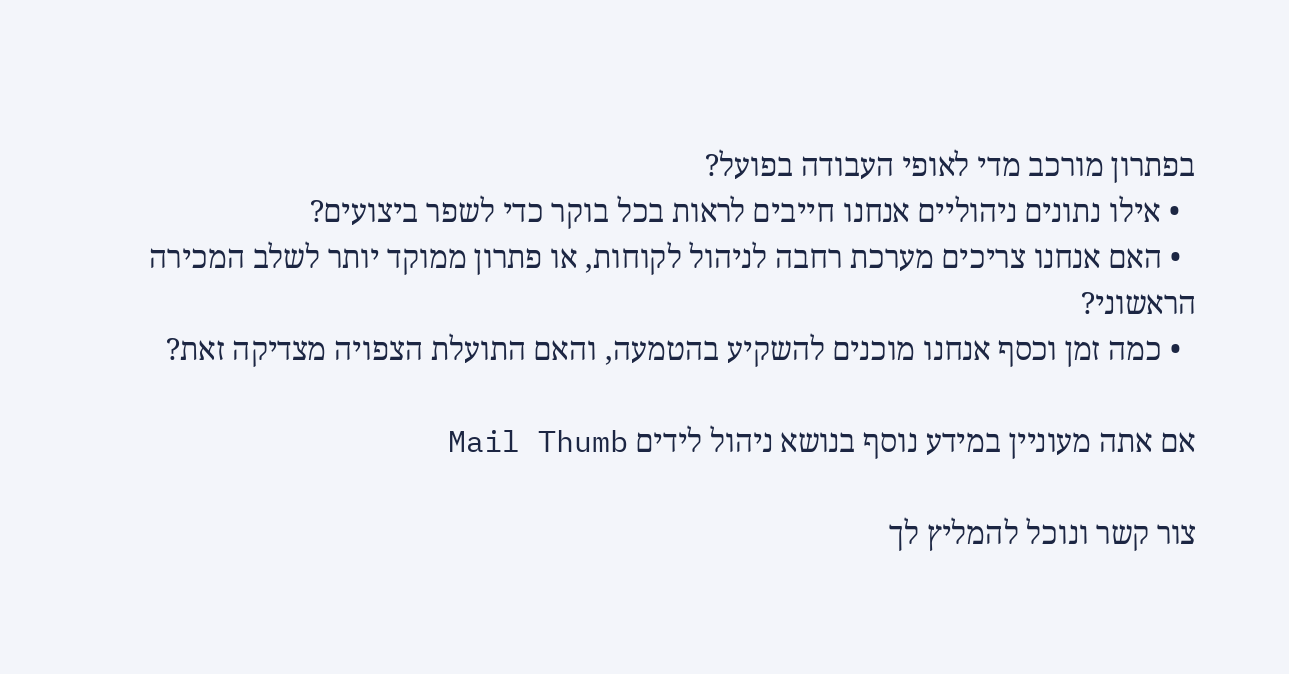בפתרון מורכב מדי לאופי העבודה בפועל?
  • אילו נתונים ניהוליים אנחנו חייבים לראות בכל בוקר כדי לשפר ביצועים?
  • האם אנחנו צריכים מערכת רחבה לניהול לקוחות, או פתרון ממוקד יותר לשלב המכירה הראשוני?
  • כמה זמן וכסף אנחנו מוכנים להשקיע בהטמעה, והאם התועלת הצפויה מצדיקה זאת?

אם אתה מעוניין במידע נוסף בנושא ניהול לידים Mail Thumb

צור קשר ונוכל להמליץ לך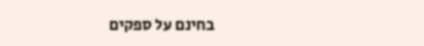בחינם על ספקים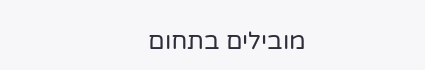מובילים בתחום